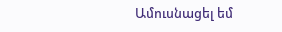Ամուսնացել եմ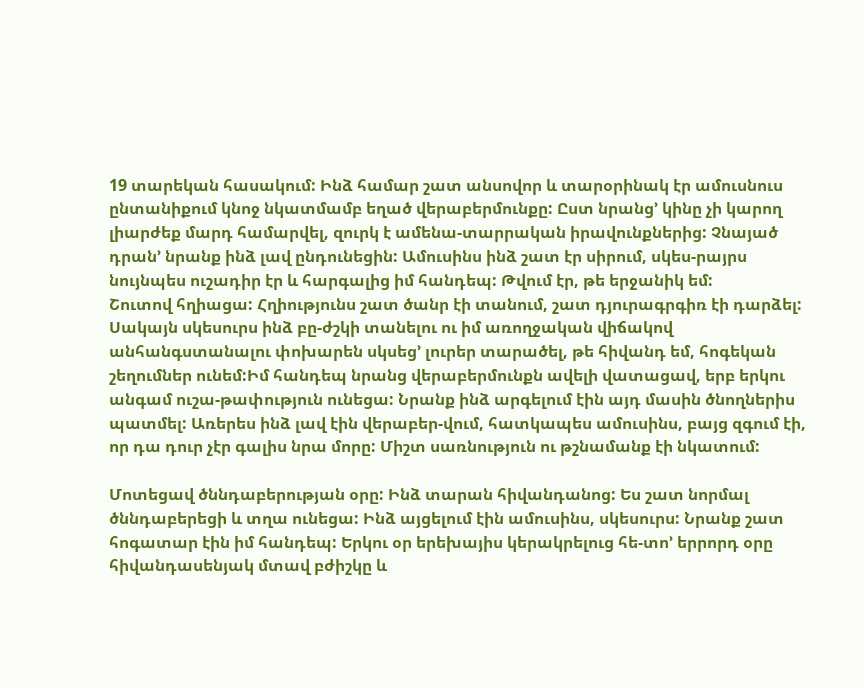19 տարեկան հասակում: Ինձ համար շատ անսովոր և տարօրինակ էր ամուսնուս ընտանիքում կնոջ նկատմամբ եղած վերաբերմունքը: Ըստ նրանց’ կինը չի կարող լիարժեք մարդ համարվել, զուրկ է ամենա-տարրական իրավունքներից: Չնայած դրան’ նրանք ինձ լավ ընդունեցին: Ամուսինս ինձ շատ էր սիրում, սկես-րայրս նույնպես ուշադիր էր և հարգալից իմ հանդեպ: Թվում էր, թե երջանիկ եմ:
Շուտով հղիացա: Հղիությունս շատ ծանր էի տանում, շատ դյուրագրգիռ էի դարձել: Սակայն սկեսուրս ինձ բը-ժշկի տանելու ու իմ առողջական վիճակով անհանգստանալու փոխարեն սկսեց’ լուրեր տարածել, թե հիվանդ եմ, հոգեկան շեղումներ ունեմ:Իմ հանդեպ նրանց վերաբերմունքն ավելի վատացավ, երբ երկու անգամ ուշա-թափություն ունեցա: Նրանք ինձ արգելում էին այդ մասին ծնողներիս պատմել: Առերես ինձ լավ էին վերաբեր-վում, հատկապես ամուսինս, բայց զգում էի, որ դա դուր չէր գալիս նրա մորը: Միշտ սառնություն ու թշնամանք էի նկատում:

Մոտեցավ ծննդաբերության օրը: Ինձ տարան հիվանդանոց: Ես շատ նորմալ ծննդաբերեցի և տղա ունեցա: Ինձ այցելում էին ամուսինս, սկեսուրս: Նրանք շատ հոգատար էին իմ հանդեպ: Երկու օր երեխայիս կերակրելուց հե-տո’ երրորդ օրը հիվանդասենյակ մտավ բժիշկը և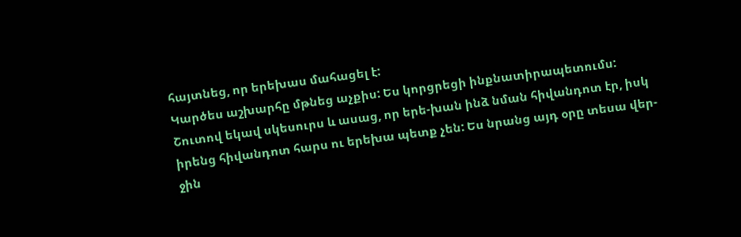հայտնեց, որ երեխաս մահացել է:
Կարծես աշխարհը մթնեց աչքիս: Ես կորցրեցի ինքնատիրապետումս: Շուտով եկավ սկեսուրս և ասաց, որ երե-խան ինձ նման հիվանդոտ էր, իսկ իրենց հիվանդոտ հարս ու երեխա պետք չեն: Ես նրանց այդ օրը տեսա վեր-ջին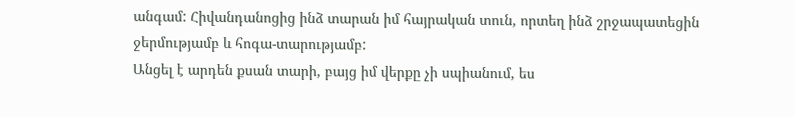անգամ: Հիվանդանոցից ինձ տարան իմ հայրական տուն, որտեղ ինձ շրջապատեցին ջերմությամբ և հոգա-տարությամբ:
Անցել է արդեն քսան տարի, բայց իմ վերքը չի սպիանում, ես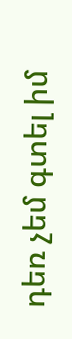դեռ չեմ գտել իմ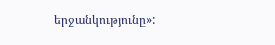երջանկությունը»: